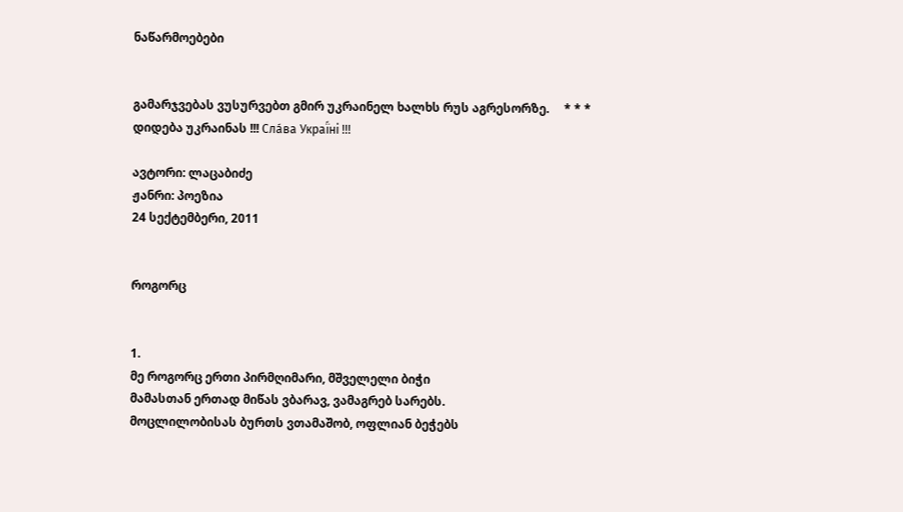ნაწარმოებები


გამარჯვებას ვუსურვებთ გმირ უკრაინელ ხალხს რუს აგრესორზე.     * * *     დიდება უკრაინას !!! Сла́ва Украї́ні !!!

ავტორი: ლაცაბიძე
ჟანრი: პოეზია
24 სექტემბერი, 2011


როგორც


1.
მე როგორც ერთი პირმღიმარი, მშველელი ბიჭი
მამასთან ერთად მიწას ვბარავ, ვამაგრებ სარებს.
მოცლილობისას ბურთს ვთამაშობ, ოფლიან ბეჭებს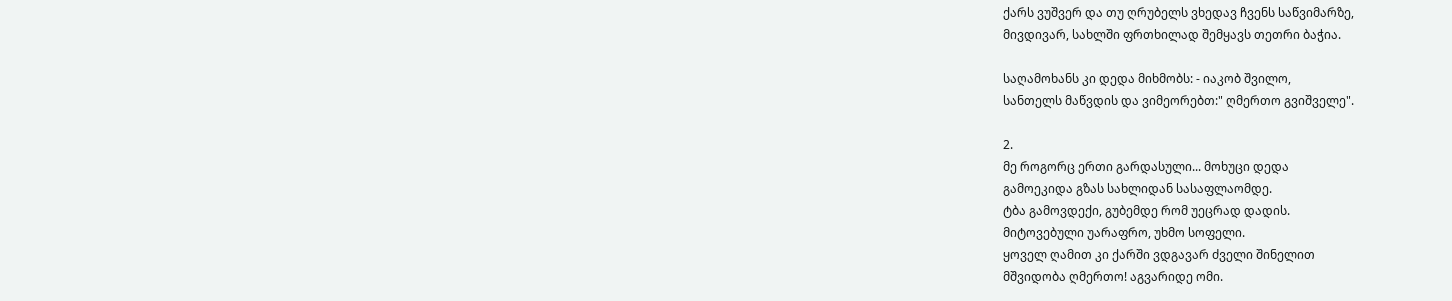ქარს ვუშვერ და თუ ღრუბელს ვხედავ ჩვენს საწვიმარზე,
მივდივარ, სახლში ფრთხილად შემყავს თეთრი ბაჭია.

საღამოხანს კი დედა მიხმობს: - იაკობ შვილო,
სანთელს მაწვდის და ვიმეორებთ:" ღმერთო გვიშველე".

2.
მე როგორც ერთი გარდასული... მოხუცი დედა
გამოეკიდა გზას სახლიდან სასაფლაომდე.
ტბა გამოვდექი, გუბემდე რომ უეცრად დადის.
მიტოვებული უარაფრო, უხმო სოფელი.
ყოველ ღამით კი ქარში ვდგავარ ძველი შინელით
მშვიდობა ღმერთო! აგვარიდე ომი.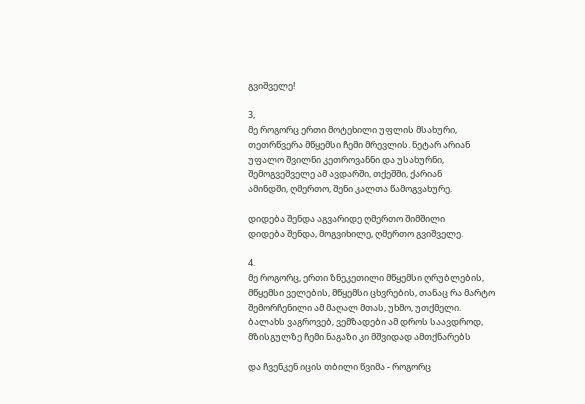გვიშველე!

3,
მე როგორც ერთი მოტეხილი უფლის მსახური,
თეთრწვერა მწყემსი ჩემი მრევლის. ნეტარ არიან
უფალო შვილნი კეთროვანნი და უსახურნი,
შემოგვეშველე ამ ავდარში, თქეშში, ქარიან
ამინდში, ღმერთო, შენი კალთა წამოგვახურე.

დიდება შენდა აგვარიდე ღმერთო შიმშილი
დიდება შენდა, მოგვიხილე, ღმერთო გვიშველე.

4.
მე როგორც, ერთი ზნეკეთილი მწყემსი ღრუბლების,
მწყემსი ველების, მწყემსი ცხვრების, თანაც რა მარტო
შემორჩენილი ამ მაღალ მთას, უხმო, უთქმელი.
ბალახს ვაგროვებ, ვემზადები ამ დროს საავდროდ,
მზისგულზე ჩემი ნაგაზი კი მშვიდად ამთქნარებს

და ჩვენკენ იცის თბილი წვიმა - როგორც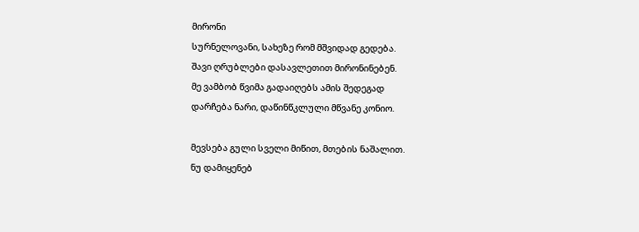მირონი
სურნელოვანი, სახეზე რომ მშვიდად გედება.
შავი ღრუბლები დასავლეთით მირონინებენ.
მე ვამბობ წვიმა გადაიღებს ამის შედეგად
დარჩება ნარი, დაწინწკლული მწვანე კონიო.

მევსება გული სველი მიწით, მთების ნაშალით.
ნუ დამიყენებ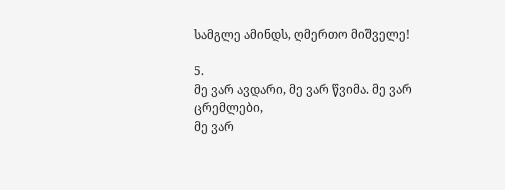სამგლე ამინდს, ღმერთო მიშველე!

5.
მე ვარ ავდარი, მე ვარ წვიმა. მე ვარ ცრემლები,
მე ვარ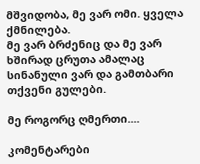მშვიდობა, მე ვარ ომი. ყველა ქმნილება.
მე ვარ ბრძენიც და მე ვარ ხშირად ცრუთა ამალაც
სინანული ვარ და გამთბარი თქვენი გულები.

მე როგორც ღმერთი....

კომენტარები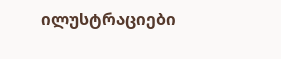ილუსტრაციები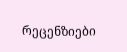რეცენზიები